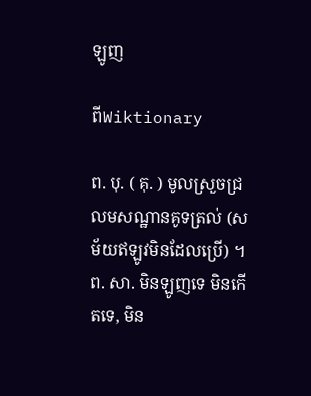ឡូញ

ពីWiktionary

ព. បុ. ( គុ. ) មូលស្រួចជ្រលមសណ្ឋានគូទត្រល់ (សម័យឥឡូវមិនដែលប្រើ) ។ ព. សា. មិនឡូញទេ មិនកើតទេ, មិន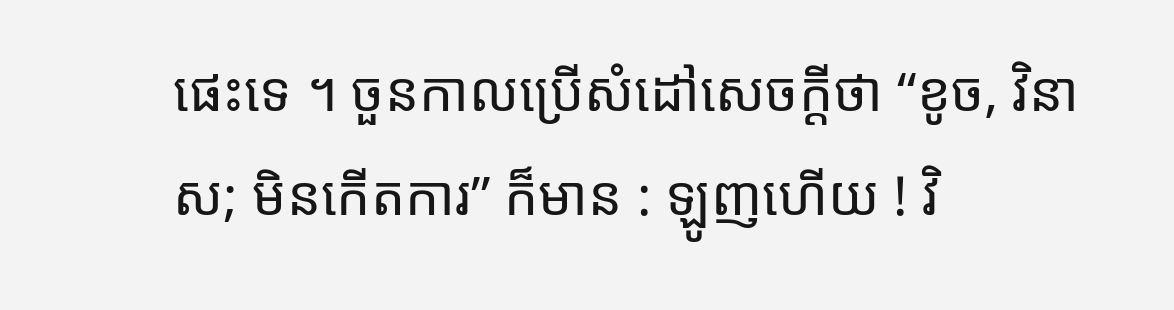ផេះទេ ។ ចួនកាលប្រើសំដៅសេចក្ដីថា “ខូច, វិនាស; មិនកើតការ” ក៏មាន : ឡូញហើយ ! វិ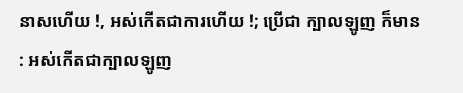នាសហើយ !, អស់កើតជាការហើយ !; ប្រើជា ក្បាលឡូញ ក៏មាន : អស់កើតជាក្បាលឡូញ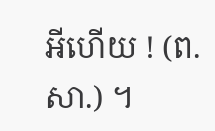អីហើយ ! (ព. សា.) ។